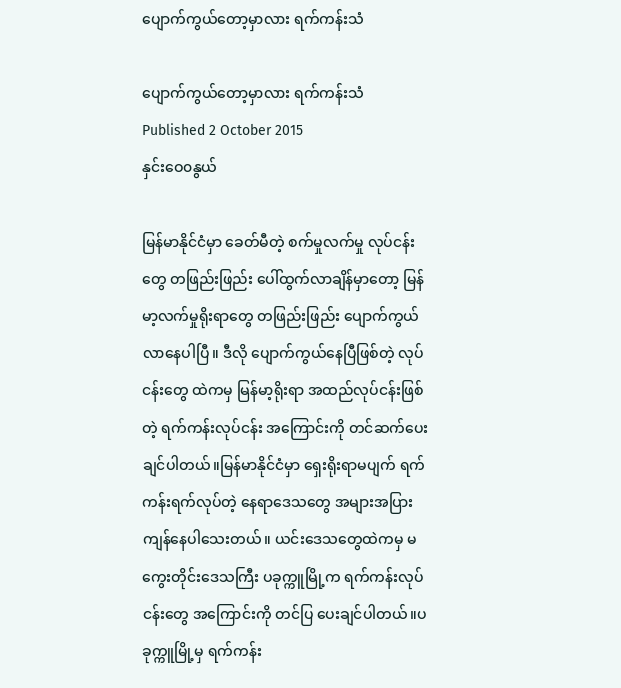ပျောက်ကွယ်တော့မှာလား ရက်ကန်းသံ

ပျောက်ကွယ်တော့မှာလား ရက်ကန်းသံ
Published 2 October 2015
နှင်းဝေ၀နွယ်

မြန်မာနိုင်ငံမှာ ခေတ်မီတဲ့ စက်မှုလက်မှု လုပ်ငန်းတွေ တဖြည်းဖြည်း ပေါ်ထွက်လာချိန်မှာတော့ မြန်မာ့လက်မှုရိုးရာတွေ တဖြည်းဖြည်း ပျောက်ကွယ်လာနေပါပြီ။ ဒီလို ပျောက်ကွယ်နေပြီဖြစ်တဲ့ လုပ်ငန်းတွေ ထဲကမှ မြန်မာ့ရိုးရာ အထည်လုပ်ငန်းဖြစ်တဲ့ ရက်ကန်းလုပ်ငန်း အကြောင်းကို တင်ဆက်ပေးချင်ပါတယ်။မြန်မာနိုင်ငံမှာ ရှေးရိုးရာမပျက် ရက်ကန်းရက်လုပ်တဲ့ နေရာဒေသတွေ အများအပြား ကျန်နေပါသေးတယ်။ ယင်းဒေသတွေထဲကမှ မကွေးတိုင်းဒေသကြီး ပခုက္ကူမြို့က ရက်ကန်းလုပ်ငန်းတွေ အကြောင်းကို တင်ပြ ပေးချင်ပါတယ်။ပခုက္ကူမြို့မှ ရက်ကန်း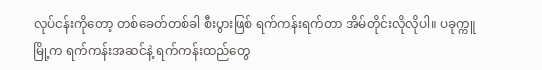လုပ်ငန်းကိုတော့ တစ်ခေတ်တစ်ခါ စီးပွားဖြစ် ရက်ကန်းရက်တာ အိမ်တိုင်းလိုလိုပါ။ ပခုက္ကူမြို့က ရက်ကန်းအဆင်နဲ့ ရက်ကန်းထည်တွေ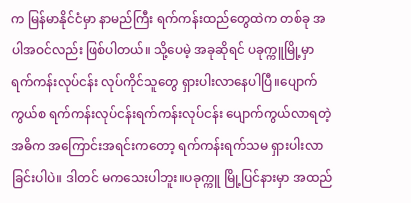က မြန်မာနိုင်ငံမှာ နာမည်ကြီး ရက်ကန်းထည်တွေထဲက တစ်ခု အပါအဝင်လည်း ဖြစ်ပါတယ်။ သို့ပေမဲ့ အခုဆိုရင် ပခုက္ကူမြို့မှာ ရက်ကန်းလုပ်ငန်း လုပ်ကိုင်သူတွေ ရှားပါးလာနေပါပြီ။ပျောက်ကွယ်စ ရက်ကန်းလုပ်ငန်းရက်ကန်းလုပ်ငန်း ပျောက်ကွယ်လာရတဲ့ အဓိက အကြောင်းအရင်းကတော့ ရက်ကန်းရက်သမ ရှားပါးလာခြင်းပါပဲ။ ဒါတင် မကသေးပါဘူး။ပခုက္ကူ မြို့ပြင်နားမှာ အထည်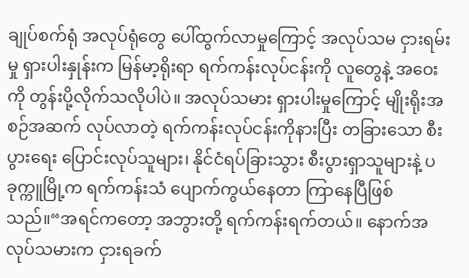ချုပ်စက်ရုံ အလုပ်ရုံတွေ ပေါ်ထွက်လာမှုကြောင့် အလုပ်သမ ငှားရမ်းမှု ရှားပါးနှုန်းက မြန်မာ့ရိုးရာ ရက်ကန်းလုပ်ငန်းကို လူတွေနဲ့ အဝေးကို တွန်းပို့လိုက်သလိုပါပဲ။ အလုပ်သမား ရှားပါးမှုကြောင့် မျိုးရိုးအစဉ်အဆက် လုပ်လာတဲ့ ရက်ကန်းလုပ်ငန်းကိုနားပြီး တခြားသော စီးပွားရေး ပြောင်းလုပ်သူများ၊ နိုင်ငံရပ်ခြားသွား စီးပွားရှာသူများနဲ့ ပခုက္ကူမြို့က ရက်ကန်းသံ ပျောက်ကွယ်နေတာ ကြာနေပြီဖြစ်သည်။“အရင်ကတော့ အဘွားတို့ ရက်ကန်းရက်တယ်။ နောက်အလုပ်သမားက ငှားရခက်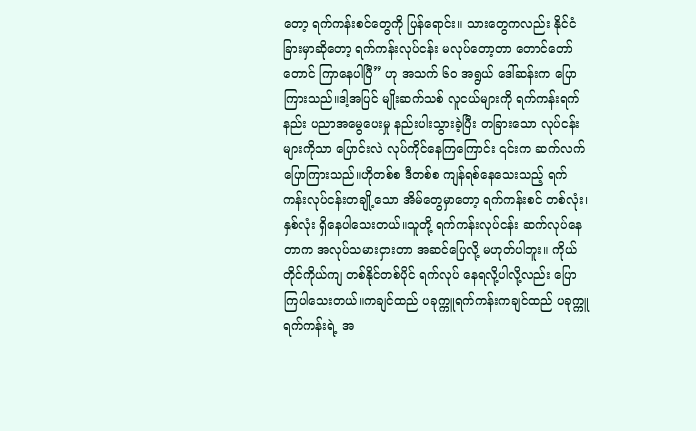တော့ ရက်ကန်းစင်တွေကို ပြန်ရောင်း။ သားတွေကလည်း နိုင်ငံခြားမှာဆိုတော့ ရက်ကန်းလုပ်ငန်း မလုပ်တော့တာ တောင်တော်တောင် ကြာနေပါပြီ” ဟု အသက် ၆၀ အရွယ် ဒေါ်ဆန်းက ပြောကြားသည်။ဒါ့အပြင် မျိုးဆက်သစ် လူငယ်များကို ရက်ကန်းရက်နည်း ပညာအမွေပေးမှု နည်းပါးသွားခဲ့ပြီး တခြားသော လုပ်ငန်းများကိုသာ ပြောင်းလဲ လုပ်ကိုင်နေကြကြောင်း ၎င်းက ဆက်လက်ပြောကြားသည်။ဟိုတစ်စ ဒီတစ်စ ကျန်ရစ်နေသေးသည့် ရက်ကန်းလုပ်ငန်းတချို့သော အိမ်တွေမှာတော့ ရက်ကန်းစင် တစ်လုံး၊ နှစ်လုံး ရှိနေပါသေးတယ်။သူတို့ ရက်ကန်းလုပ်ငန်း ဆက်လုပ်နေတာက အလုပ်သမားငှားတာ အဆင်ပြေလို့ မဟုတ်ပါဘူး။ ကိုယ်တိုင်ကိုယ်ကျ တစ်နိုင်တစ်ပိုင် ရက်လုပ် နေရလို့ပါလို့လည်း ပြောကြပါသေးတယ်။ကချင်ထည် ပခုက္ကူရက်ကန်းကချင်ထည် ပခုက္ကူရက်ကန်းရဲ့ အ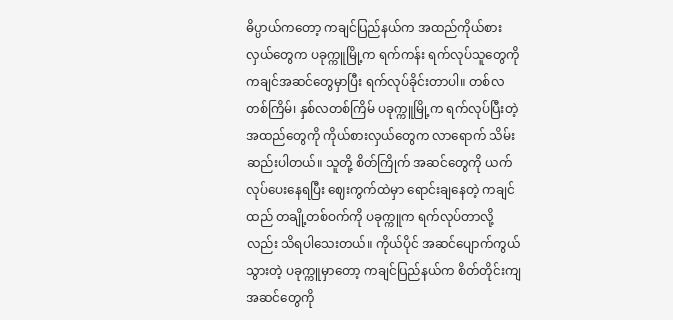ဓိပ္ပာယ်ကတော့ ကချင်ပြည်နယ်က အထည်ကိုယ်စားလှယ်တွေက ပခုက္ကူမြို့က ရက်ကန်း ရက်လုပ်သူတွေကို ကချင်အဆင်တွေမှာပြီး ရက်လုပ်ခိုင်းတာပါ။ တစ်လတစ်ကြိမ်၊ နှစ်လတစ်ကြိမ် ပခုက္ကူမြို့က ရက်လုပ်ပြီးတဲ့ အထည်တွေကို ကိုယ်စားလှယ်တွေက လာရောက် သိမ်းဆည်းပါတယ်။ သူတို့ စိတ်ကြိုက် အဆင်တွေကို ယက်လုပ်ပေးနေရပြီး ဈေးကွက်ထဲမှာ ရောင်းချနေတဲ့ ကချင်ထည် တချို့တစ်ဝက်ကို ပခုက္ကူက ရက်လုပ်တာလို့လည်း သိရပါသေးတယ်။ ကိုယ်ပိုင် အဆင်ပျောက်ကွယ်သွားတဲ့ ပခုက္ကူမှာတော့ ကချင်ပြည်နယ်က စိတ်တိုင်းကျ အဆင်တွေကို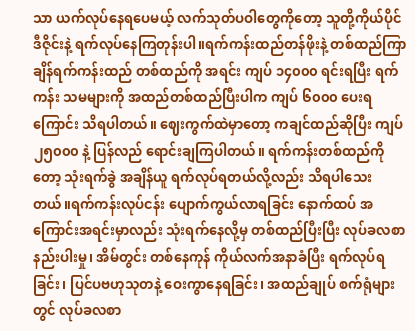သာ ယက်လုပ်နေရပေမယ့် လက်သုတ်ပဝါတွေကိုတော့ သူတို့ကိုယ်ပိုင်ဒီဇိုင်းနဲ့ ရက်လုပ်နေကြတုန်းပါ။ရက်ကန်းထည်တန်ဖိုးနဲ့ တစ်ထည်ကြာချိန်ရက်ကန်းထည် တစ်ထည်ကို အရင်း ကျပ် ၁၄၀၀၀ ရင်းရပြီး ရက်ကန်း သမများကို အထည်တစ်ထည်ပြီးပါက ကျပ် ၆၀၀၀ ပေးရကြောင်း သိရပါတယ်။ ဈေးကွက်ထဲမှာတော့ ကချင်ထည်ဆိုပြီး ကျပ် ၂၅၀၀၀ နဲ့ ပြန်လည် ရောင်းချကြပါတယ်။ ရက်ကန်းတစ်ထည်ကိုတော့ သုံးရက်ခွဲ အချိန်ယူ ရက်လုပ်ရတယ်လို့လည်း သိရပါသေးတယ်။ရက်ကန်းလုပ်ငန်း ပျောက်ကွယ်လာရခြင်း နောက်ထပ် အကြောင်းအရင်းမှာလည်း သုံးရက်နေလို့မှ တစ်ထည်ပြီးပြီး လုပ်ခလစာ နည်းပါးမှု၊ အိမ်တွင်း တစ်နေကုန် ကိုယ်လက်အနာခံပြီး ရက်လုပ်ရခြင်း၊ ပြင်ပဗဟုသုတနဲ့ ဝေးကွာနေရခြင်း၊ အထည်ချုပ် စက်ရုံများတွင် လုပ်ခလစာ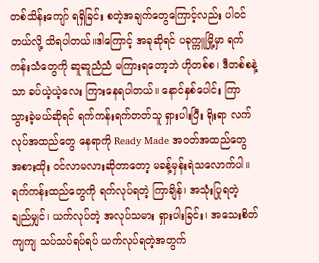တစ်သိန်းကျော် ရရှိခြင်း စတဲ့အချက်တွေကြောင့်လည်း ပါဝင်တယ်လို့ သိရပါတယ်။ဒါကြောင့် အခုဆိုရင် ပခုက္ကူမြို့မှာ ရက်ကန်းသံတွေကို ဆူဆူညံညံ မကြားရတော့ဘဲ ဟိုတစ်စ၊ ဒီတစ်စနဲ့သာ ခပ်ယဲ့ယဲ့လေး ကြားနေရပါတယ်။ နောင်နှစ်ပေါင်း ကြာသွားခဲ့မယ်ဆိုရင် ရက်ကန်းရက်တတ်သူ ရှားပါးပြီး ရိုးရာ လက်လုပ်အထည်တွေ နေရာကို Ready Made အဝတ်အထည်တွေ အစားထိုး ဝင်လာမလားဆိုတာတော့ မခန့်မှန်းရဲသလောက်ပါ။ရက်ကန်းထည်တွေကို ရက်လုပ်ရတဲ့ ကြာချိန်၊ အသုံးပြုရတဲ့ ချည်မျှင်၊ ယက်လုပ်တဲ့ အလုပ်သမား ရှားပါးခြင်း၊ အသေးစိတ်ကျကျ သပ်သပ်ရပ်ရပ် ယက်လုပ်ရတဲ့အတွက်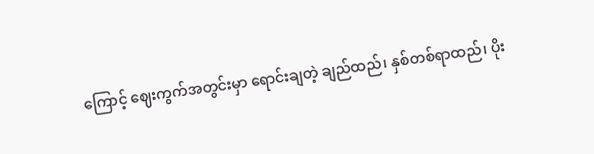ကြောင့် ဈေးကွက်အတွင်းမှာ ရောင်းချတဲ့ ချည်ထည်၊ နှစ်တစ်ရာထည်၊ ပိုး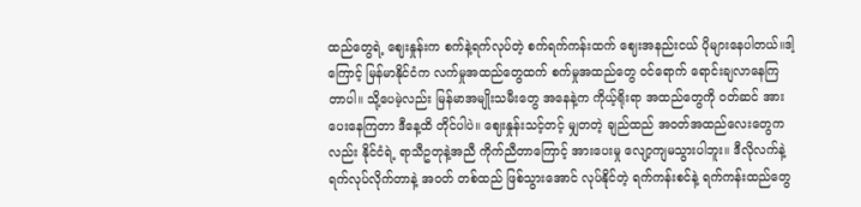ထည်တွေရဲ့ ဈေးနှုန်းက စက်နဲ့ရက်လုပ်တဲ့ စက်ရက်ကန်းထက် ဈေးအနည်းငယ် ပိုများနေပါတယ်။ဒါ့ကြောင့် မြန်မာနိုင်ငံက လက်မှုအထည်တွေထက် စက်မှုအထည်တွေ ဝင်ရောက် ရောင်းချလာနေကြတာပါ။ သို့ပေမဲ့လည်း မြန်မာအမျိုးသမီးတွေ အနေနဲ့က ကိုယ့်ရိုးရာ အထည်တွေကို ဝတ်ဆင် အားပေးနေကြတာ ဒီနေ့ထိ တိုင်ပါပဲ။ ဈေးနှုန်းသင့်တင့် မျှတတဲ့ ချည်ထည် အဝတ်အထည်လေးတွေကလည်း နိုင်ငံရဲ့ ရာသီဥတုနဲ့အညီ ကိုက်ညီတာကြောင့် အားပေးမှု လျော့ကျမသွားပါဘူး။ ဒီလိုလက်နဲ့ ရက်လုပ်လိုက်တာနဲ့ အဝတ် တစ်ထည် ဖြစ်သွားအောင် လုပ်နိုင်တဲ့ ရက်ကန်းစင်နဲ့ ရက်ကန်းထည်တွေ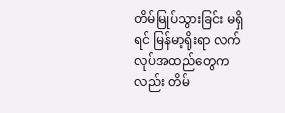တိမ်မြုပ်သွားခြင်း မရှိရင် မြန်မာ့ရိုးရာ လက်လုပ်အထည်တွေကလည်း တိမ်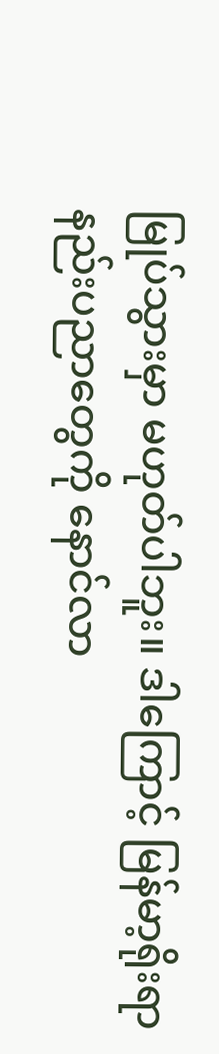မြုပ်သွားမှာ မဟုတ်ပါဘူး။ ဒါကြောင့် မြန်မာ့ရိုးရာနည်းပညာတွေကို နောင်လာ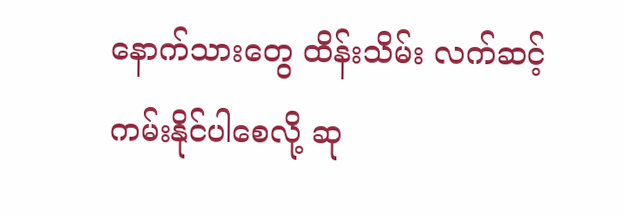နောက်သားတွေ ထိန်းသိမ်း လက်ဆင့်ကမ်းနိုင်ပါစေလို့ ဆု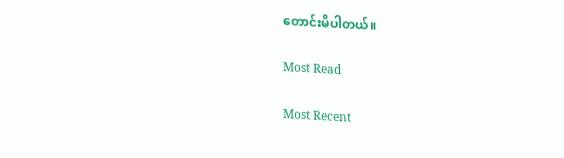တောင်းမိပါတယ်။

Most Read

Most Recent